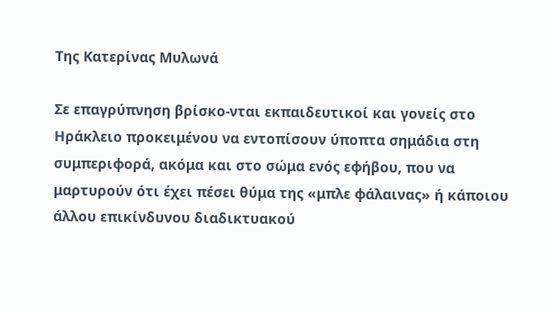Της Κατερίνας Μυλωνά

Σε επαγρύπνηση βρίσκο-νται εκπαιδευτικοί και γονείς στο Ηράκλειο προκειμένου να εντοπίσουν ύποπτα σημάδια στη συμπεριφορά, ακόμα και στο σώμα ενός εφήβου, που να μαρτυρούν ότι έχει πέσει θύμα της «μπλε φάλαινας» ή κάποιου άλλου επικίνδυνου διαδικτυακού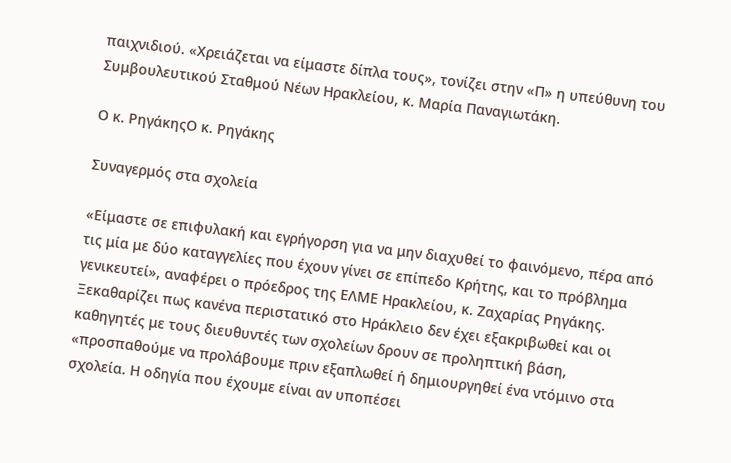παιχνιδιού. «Χρειάζεται να είμαστε δίπλα τους», τονίζει στην «Π» η υπεύθυνη του Συμβουλευτικού Σταθμού Νέων Ηρακλείου, κ. Μαρία Παναγιωτάκη.

Ο κ. ΡηγάκηςΟ κ. Ρηγάκης

Συναγερμός στα σχολεία

«Είμαστε σε επιφυλακή και εγρήγορση για να μην διαχυθεί το φαινόμενο, πέρα από τις μία με δύο καταγγελίες που έχουν γίνει σε επίπεδο Κρήτης, και το πρόβλημα γενικευτεί», αναφέρει ο πρόεδρος της ΕΛΜΕ Ηρακλείου, κ. Ζαχαρίας Ρηγάκης. Ξεκαθαρίζει πως κανένα περιστατικό στο Ηράκλειο δεν έχει εξακριβωθεί και οι καθηγητές με τους διευθυντές των σχολείων δρουν σε προληπτική βάση, «προσπαθούμε να προλάβουμε πριν εξαπλωθεί ή δημιουργηθεί ένα ντόμινο στα σχολεία. Η οδηγία που έχουμε είναι αν υποπέσει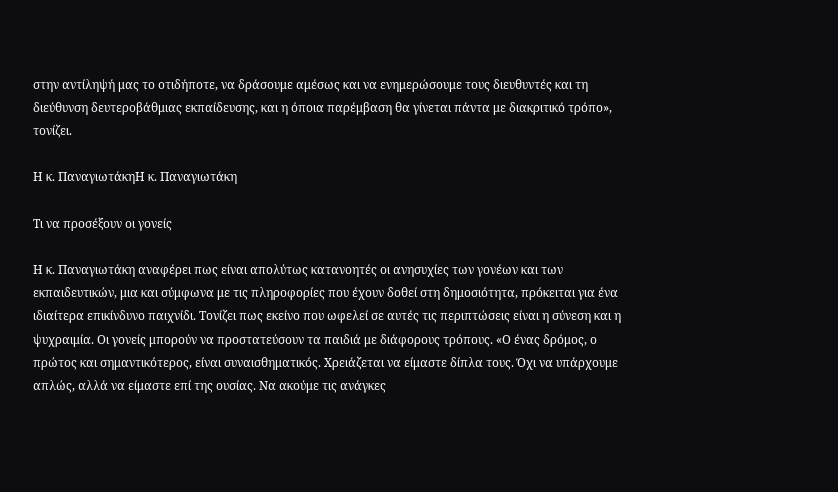στην αντίληψή μας το οτιδήποτε, να δράσουμε αμέσως και να ενημερώσουμε τους διευθυντές και τη διεύθυνση δευτεροβάθμιας εκπαίδευσης, και η όποια παρέμβαση θα γίνεται πάντα με διακριτικό τρόπο», τονίζει.

Η κ. ΠαναγιωτάκηΗ κ. Παναγιωτάκη

Τι να προσέξουν οι γονείς

Η κ. Παναγιωτάκη αναφέρει πως είναι απολύτως κατανοητές οι ανησυχίες των γονέων και των εκπαιδευτικών, μια και σύμφωνα με τις πληροφορίες που έχουν δοθεί στη δημοσιότητα, πρόκειται για ένα ιδιαίτερα επικίνδυνο παιχνίδι. Τονίζει πως εκείνο που ωφελεί σε αυτές τις περιπτώσεις είναι η σύνεση και η ψυχραιμία. Οι γονείς μπορούν να προστατεύσουν τα παιδιά με διάφορους τρόπους. «Ο ένας δρόμος, ο πρώτος και σημαντικότερος, είναι συναισθηματικός. Χρειάζεται να είμαστε δίπλα τους. Όχι να υπάρχουμε απλώς, αλλά να είμαστε επί της ουσίας. Να ακούμε τις ανάγκες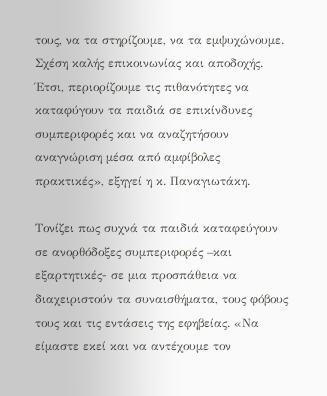τους, να τα στηρίζουμε, να τα εμψυχώνουμε. Σχέση καλής επικοινωνίας και αποδοχής. Έτσι, περιορίζουμε τις πιθανότητες να καταφύγουν τα παιδιά σε επικίνδυνες συμπεριφορές και να αναζητήσουν αναγνώριση μέσα από αμφίβολες πρακτικές», εξηγεί η κ. Παναγιωτάκη.

Τονίζει πως συχνά τα παιδιά καταφεύγουν σε ανορθόδοξες συμπεριφορές –και εξαρτητικές- σε μια προσπάθεια να διαχειριστούν τα συναισθήματα, τους φόβους τους και τις εντάσεις της εφηβείας. «Να είμαστε εκεί και να αντέχουμε τον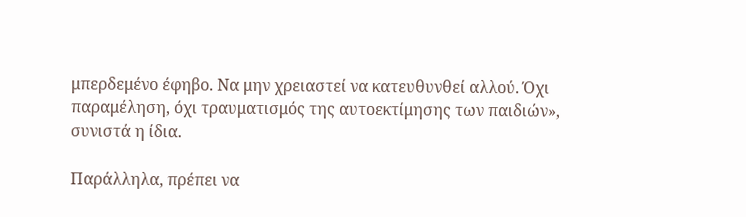μπερδεμένο έφηβο. Να μην χρειαστεί να κατευθυνθεί αλλού. Όχι παραμέληση, όχι τραυματισμός της αυτοεκτίμησης των παιδιών», συνιστά η ίδια.

Παράλληλα, πρέπει να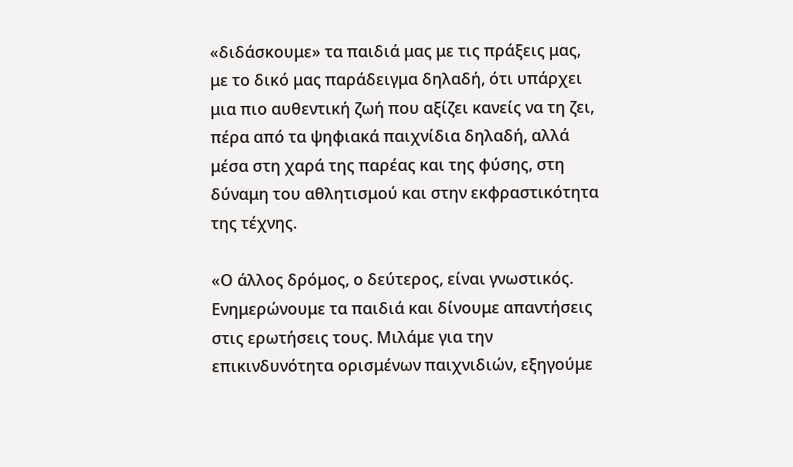«διδάσκουμε» τα παιδιά μας με τις πράξεις μας, με το δικό μας παράδειγμα δηλαδή, ότι υπάρχει μια πιο αυθεντική ζωή που αξίζει κανείς να τη ζει, πέρα από τα ψηφιακά παιχνίδια δηλαδή, αλλά μέσα στη χαρά της παρέας και της φύσης, στη δύναμη του αθλητισμού και στην εκφραστικότητα της τέχνης.

«Ο άλλος δρόμος, ο δεύτερος, είναι γνωστικός. Ενημερώνουμε τα παιδιά και δίνουμε απαντήσεις στις ερωτήσεις τους. Μιλάμε για την επικινδυνότητα ορισμένων παιχνιδιών, εξηγούμε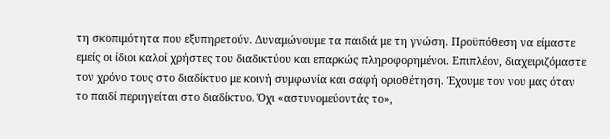τη σκοπιμότητα που εξυπηρετούν. Δυναμώνουμε τα παιδιά με τη γνώση. Προϋπόθεση να είμαστε εμείς οι ίδιοι καλοί χρήστες του διαδικτύου και επαρκώς πληροφορημένοι. Επιπλέον, διαχειριζόμαστε τον χρόνο τους στο διαδίκτυο με κοινή συμφωνία και σαφή οριοθέτηση. Έχουμε τον νου μας όταν το παιδί περιηγείται στο διαδίκτυο. Όχι «αστυνομεύοντάς το»,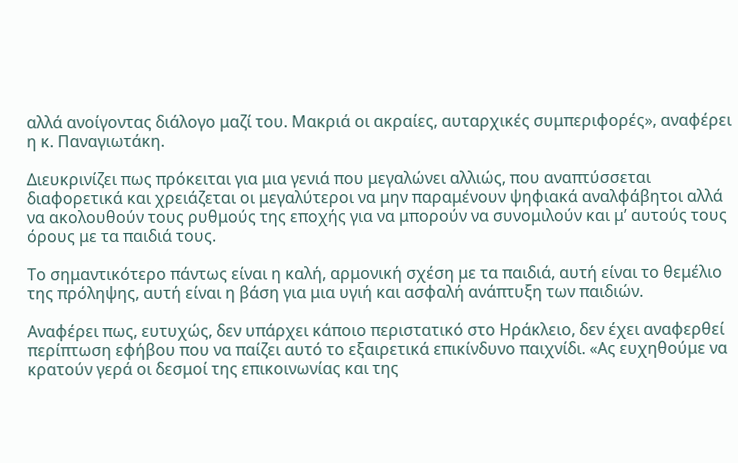αλλά ανοίγοντας διάλογο μαζί του. Μακριά οι ακραίες, αυταρχικές συμπεριφορές», αναφέρει η κ. Παναγιωτάκη.

Διευκρινίζει πως πρόκειται για μια γενιά που μεγαλώνει αλλιώς, που αναπτύσσεται διαφορετικά και χρειάζεται οι μεγαλύτεροι να μην παραμένουν ψηφιακά αναλφάβητοι αλλά να ακολουθούν τους ρυθμούς της εποχής για να μπορούν να συνομιλούν και μʼ αυτούς τους όρους με τα παιδιά τους.

Το σημαντικότερο πάντως είναι η καλή, αρμονική σχέση με τα παιδιά, αυτή είναι το θεμέλιο της πρόληψης, αυτή είναι η βάση για μια υγιή και ασφαλή ανάπτυξη των παιδιών.

Αναφέρει πως, ευτυχώς, δεν υπάρχει κάποιο περιστατικό στο Ηράκλειο, δεν έχει αναφερθεί περίπτωση εφήβου που να παίζει αυτό το εξαιρετικά επικίνδυνο παιχνίδι. «Ας ευχηθούμε να κρατούν γερά οι δεσμοί της επικοινωνίας και της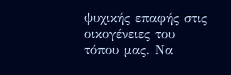ψυχικής επαφής στις οικογένειες του τόπου μας. Να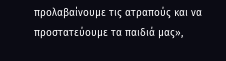προλαβαίνουμε τις ατραπούς και να προστατεύουμε τα παιδιά μας»,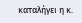καταλήγει η κ.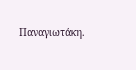Παναγιωτάκη.